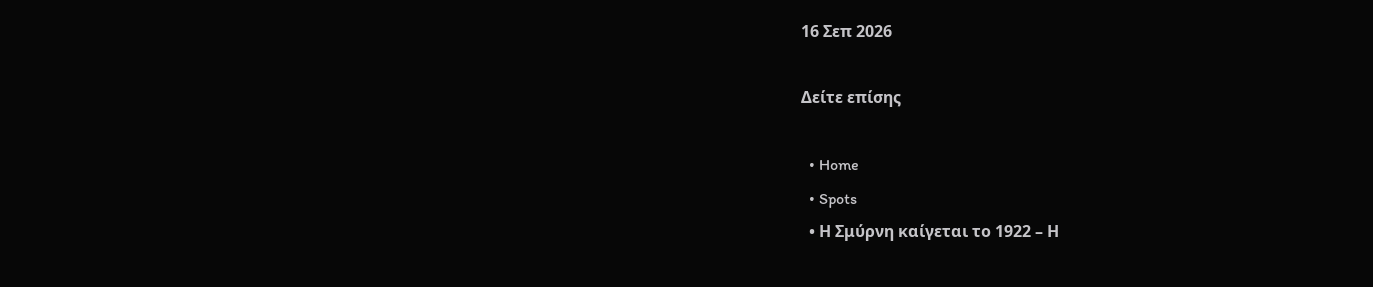16 Σεπ 2026

Δείτε επίσης

  • Home
  • Spots
  • Η Σμύρνη καίγεται το 1922 – Η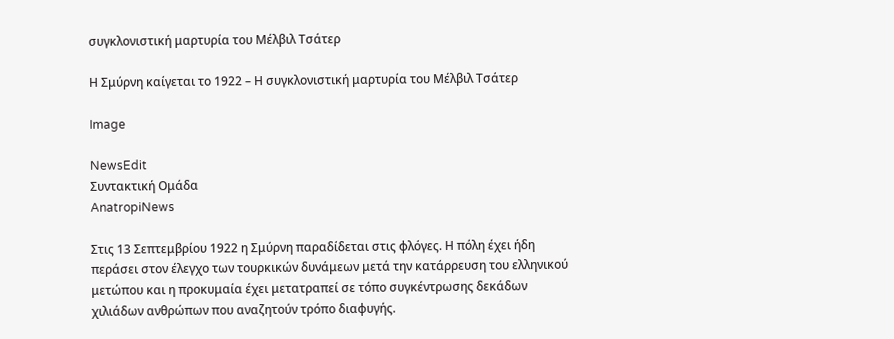συγκλονιστική μαρτυρία του Μέλβιλ Τσάτερ

Η Σμύρνη καίγεται το 1922 – Η συγκλονιστική μαρτυρία του Μέλβιλ Τσάτερ

Image

NewsEdit
Συντακτική Ομάδα
AnatropiNews

Στις 13 Σεπτεμβρίου 1922 η Σμύρνη παραδίδεται στις φλόγες. Η πόλη έχει ήδη περάσει στον έλεγχο των τουρκικών δυνάμεων μετά την κατάρρευση του ελληνικού μετώπου και η προκυμαία έχει μετατραπεί σε τόπο συγκέντρωσης δεκάδων χιλιάδων ανθρώπων που αναζητούν τρόπο διαφυγής.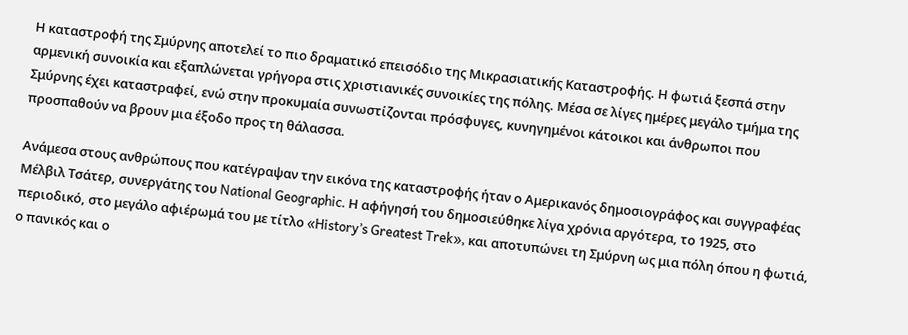Η καταστροφή της Σμύρνης αποτελεί το πιο δραματικό επεισόδιο της Μικρασιατικής Καταστροφής. Η φωτιά ξεσπά στην αρμενική συνοικία και εξαπλώνεται γρήγορα στις χριστιανικές συνοικίες της πόλης. Μέσα σε λίγες ημέρες μεγάλο τμήμα της Σμύρνης έχει καταστραφεί, ενώ στην προκυμαία συνωστίζονται πρόσφυγες, κυνηγημένοι κάτοικοι και άνθρωποι που προσπαθούν να βρουν μια έξοδο προς τη θάλασσα.

Ανάμεσα στους ανθρώπους που κατέγραψαν την εικόνα της καταστροφής ήταν ο Αμερικανός δημοσιογράφος και συγγραφέας Μέλβιλ Τσάτερ, συνεργάτης του National Geographic. Η αφήγησή του δημοσιεύθηκε λίγα χρόνια αργότερα, το 1925, στο περιοδικό, στο μεγάλο αφιέρωμά του με τίτλο «History’s Greatest Trek», και αποτυπώνει τη Σμύρνη ως μια πόλη όπου η φωτιά, ο πανικός και ο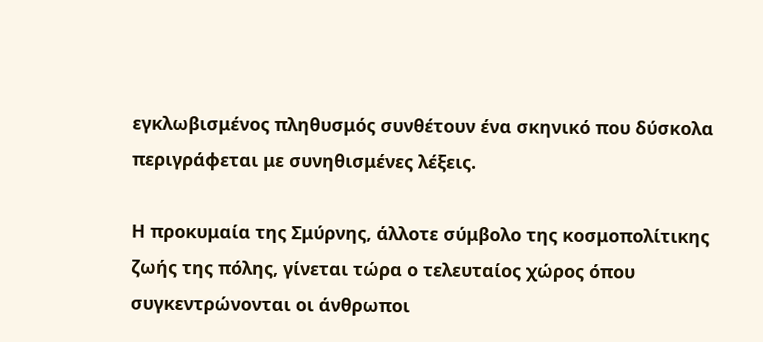εγκλωβισμένος πληθυσμός συνθέτουν ένα σκηνικό που δύσκολα περιγράφεται με συνηθισμένες λέξεις.

Η προκυμαία της Σμύρνης, άλλοτε σύμβολο της κοσμοπολίτικης ζωής της πόλης, γίνεται τώρα ο τελευταίος χώρος όπου συγκεντρώνονται οι άνθρωποι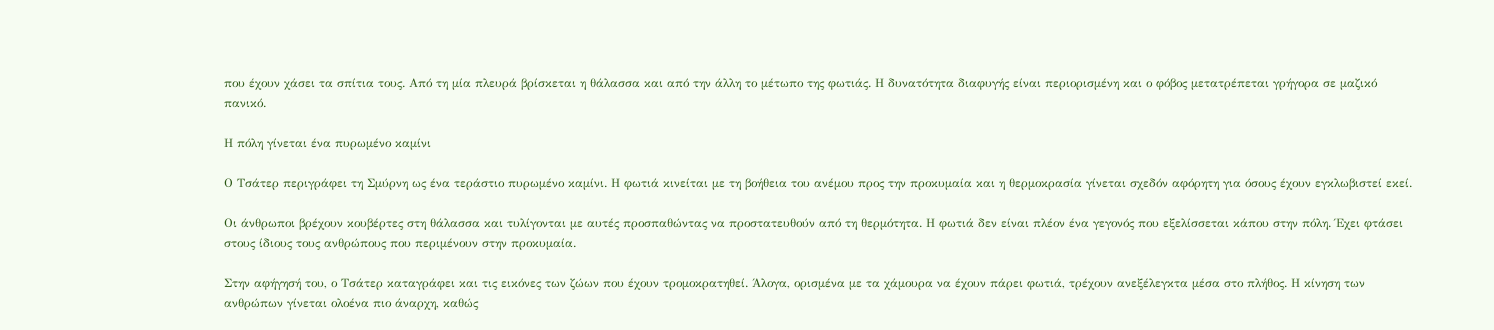που έχουν χάσει τα σπίτια τους. Από τη μία πλευρά βρίσκεται η θάλασσα και από την άλλη το μέτωπο της φωτιάς. Η δυνατότητα διαφυγής είναι περιορισμένη και ο φόβος μετατρέπεται γρήγορα σε μαζικό πανικό.

Η πόλη γίνεται ένα πυρωμένο καμίνι

Ο Τσάτερ περιγράφει τη Σμύρνη ως ένα τεράστιο πυρωμένο καμίνι. Η φωτιά κινείται με τη βοήθεια του ανέμου προς την προκυμαία και η θερμοκρασία γίνεται σχεδόν αφόρητη για όσους έχουν εγκλωβιστεί εκεί.

Οι άνθρωποι βρέχουν κουβέρτες στη θάλασσα και τυλίγονται με αυτές προσπαθώντας να προστατευθούν από τη θερμότητα. Η φωτιά δεν είναι πλέον ένα γεγονός που εξελίσσεται κάπου στην πόλη. Έχει φτάσει στους ίδιους τους ανθρώπους που περιμένουν στην προκυμαία.

Στην αφήγησή του, ο Τσάτερ καταγράφει και τις εικόνες των ζώων που έχουν τρομοκρατηθεί. Άλογα, ορισμένα με τα χάμουρα να έχουν πάρει φωτιά, τρέχουν ανεξέλεγκτα μέσα στο πλήθος. Η κίνηση των ανθρώπων γίνεται ολοένα πιο άναρχη, καθώς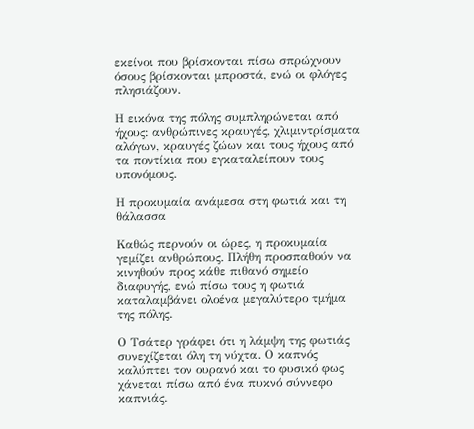εκείνοι που βρίσκονται πίσω σπρώχνουν όσους βρίσκονται μπροστά, ενώ οι φλόγες πλησιάζουν.

Η εικόνα της πόλης συμπληρώνεται από ήχους: ανθρώπινες κραυγές, χλιμιντρίσματα αλόγων, κραυγές ζώων και τους ήχους από τα ποντίκια που εγκαταλείπουν τους υπονόμους.

Η προκυμαία ανάμεσα στη φωτιά και τη θάλασσα

Καθώς περνούν οι ώρες, η προκυμαία γεμίζει ανθρώπους. Πλήθη προσπαθούν να κινηθούν προς κάθε πιθανό σημείο διαφυγής, ενώ πίσω τους η φωτιά καταλαμβάνει ολοένα μεγαλύτερο τμήμα της πόλης.

Ο Τσάτερ γράφει ότι η λάμψη της φωτιάς συνεχίζεται όλη τη νύχτα. Ο καπνός καλύπτει τον ουρανό και το φυσικό φως χάνεται πίσω από ένα πυκνό σύννεφο καπνιάς.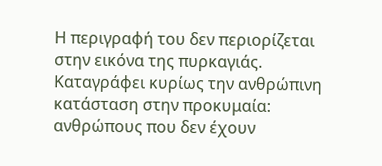Η περιγραφή του δεν περιορίζεται στην εικόνα της πυρκαγιάς. Καταγράφει κυρίως την ανθρώπινη κατάσταση στην προκυμαία: ανθρώπους που δεν έχουν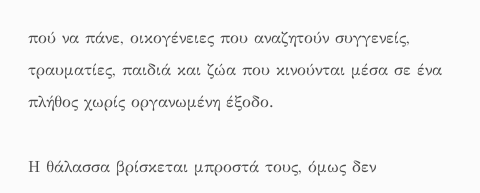πού να πάνε, οικογένειες που αναζητούν συγγενείς, τραυματίες, παιδιά και ζώα που κινούνται μέσα σε ένα πλήθος χωρίς οργανωμένη έξοδο.

Η θάλασσα βρίσκεται μπροστά τους, όμως δεν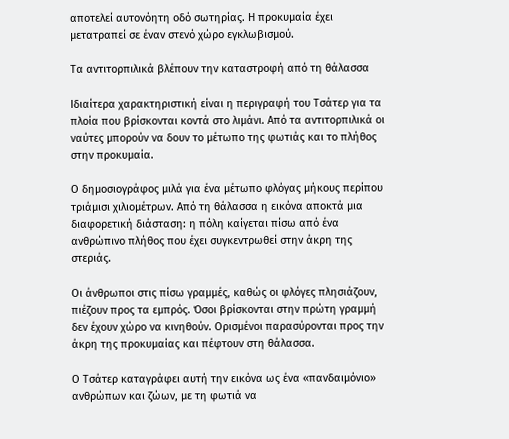αποτελεί αυτονόητη οδό σωτηρίας. Η προκυμαία έχει μετατραπεί σε έναν στενό χώρο εγκλωβισμού.

Τα αντιτορπιλικά βλέπουν την καταστροφή από τη θάλασσα

Ιδιαίτερα χαρακτηριστική είναι η περιγραφή του Τσάτερ για τα πλοία που βρίσκονται κοντά στο λιμάνι. Από τα αντιτορπιλικά οι ναύτες μπορούν να δουν το μέτωπο της φωτιάς και το πλήθος στην προκυμαία.

Ο δημοσιογράφος μιλά για ένα μέτωπο φλόγας μήκους περίπου τριάμισι χιλιομέτρων. Από τη θάλασσα η εικόνα αποκτά μια διαφορετική διάσταση: η πόλη καίγεται πίσω από ένα ανθρώπινο πλήθος που έχει συγκεντρωθεί στην άκρη της στεριάς.

Οι άνθρωποι στις πίσω γραμμές, καθώς οι φλόγες πλησιάζουν, πιέζουν προς τα εμπρός. Όσοι βρίσκονται στην πρώτη γραμμή δεν έχουν χώρο να κινηθούν. Ορισμένοι παρασύρονται προς την άκρη της προκυμαίας και πέφτουν στη θάλασσα.

Ο Τσάτερ καταγράφει αυτή την εικόνα ως ένα «πανδαιμόνιο» ανθρώπων και ζώων, με τη φωτιά να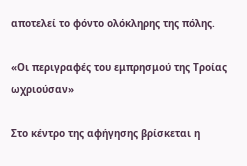αποτελεί το φόντο ολόκληρης της πόλης.

«Οι περιγραφές του εμπρησμού της Τροίας ωχριούσαν»

Στο κέντρο της αφήγησης βρίσκεται η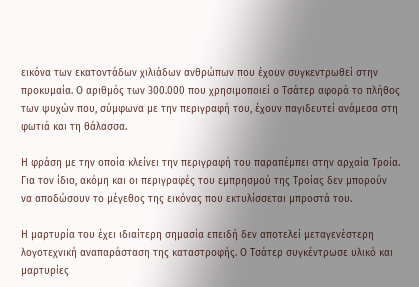εικόνα των εκατοντάδων χιλιάδων ανθρώπων που έχουν συγκεντρωθεί στην προκυμαία. Ο αριθμός των 300.000 που χρησιμοποιεί ο Τσάτερ αφορά το πλήθος των ψυχών που, σύμφωνα με την περιγραφή του, έχουν παγιδευτεί ανάμεσα στη φωτιά και τη θάλασσα.

Η φράση με την οποία κλείνει την περιγραφή του παραπέμπει στην αρχαία Τροία. Για τον ίδιο, ακόμη και οι περιγραφές του εμπρησμού της Τροίας δεν μπορούν να αποδώσουν το μέγεθος της εικόνας που εκτυλίσσεται μπροστά του.

Η μαρτυρία του έχει ιδιαίτερη σημασία επειδή δεν αποτελεί μεταγενέστερη λογοτεχνική αναπαράσταση της καταστροφής. Ο Τσάτερ συγκέντρωσε υλικό και μαρτυρίες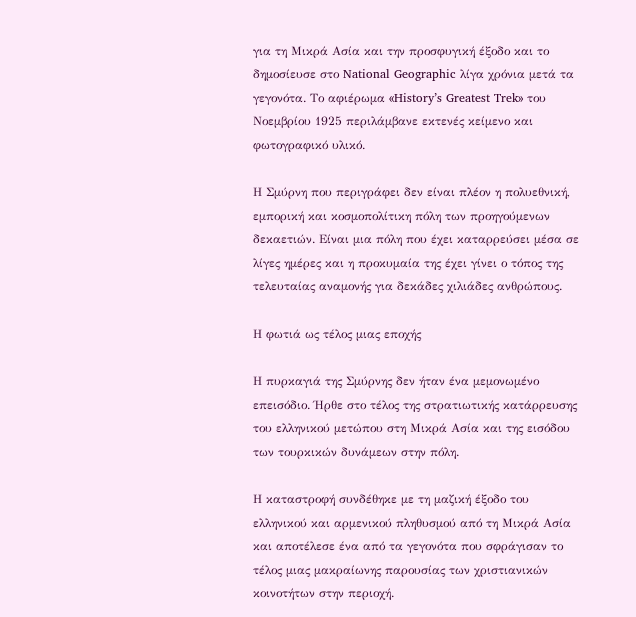για τη Μικρά Ασία και την προσφυγική έξοδο και το δημοσίευσε στο National Geographic λίγα χρόνια μετά τα γεγονότα. Το αφιέρωμα «History’s Greatest Trek» του Νοεμβρίου 1925 περιλάμβανε εκτενές κείμενο και φωτογραφικό υλικό.

Η Σμύρνη που περιγράφει δεν είναι πλέον η πολυεθνική, εμπορική και κοσμοπολίτικη πόλη των προηγούμενων δεκαετιών. Είναι μια πόλη που έχει καταρρεύσει μέσα σε λίγες ημέρες και η προκυμαία της έχει γίνει ο τόπος της τελευταίας αναμονής για δεκάδες χιλιάδες ανθρώπους.

Η φωτιά ως τέλος μιας εποχής

Η πυρκαγιά της Σμύρνης δεν ήταν ένα μεμονωμένο επεισόδιο. Ήρθε στο τέλος της στρατιωτικής κατάρρευσης του ελληνικού μετώπου στη Μικρά Ασία και της εισόδου των τουρκικών δυνάμεων στην πόλη.

Η καταστροφή συνδέθηκε με τη μαζική έξοδο του ελληνικού και αρμενικού πληθυσμού από τη Μικρά Ασία και αποτέλεσε ένα από τα γεγονότα που σφράγισαν το τέλος μιας μακραίωνης παρουσίας των χριστιανικών κοινοτήτων στην περιοχή.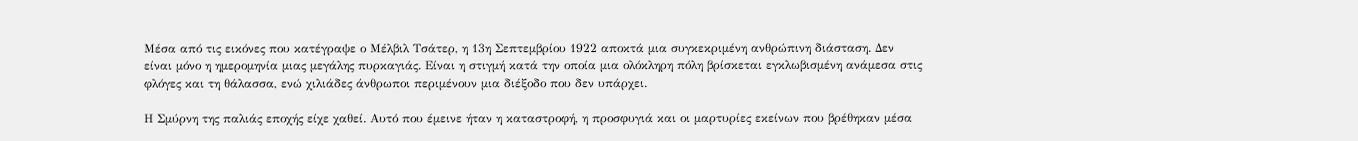Μέσα από τις εικόνες που κατέγραψε ο Μέλβιλ Τσάτερ, η 13η Σεπτεμβρίου 1922 αποκτά μια συγκεκριμένη ανθρώπινη διάσταση. Δεν είναι μόνο η ημερομηνία μιας μεγάλης πυρκαγιάς. Είναι η στιγμή κατά την οποία μια ολόκληρη πόλη βρίσκεται εγκλωβισμένη ανάμεσα στις φλόγες και τη θάλασσα, ενώ χιλιάδες άνθρωποι περιμένουν μια διέξοδο που δεν υπάρχει.

Η Σμύρνη της παλιάς εποχής είχε χαθεί. Αυτό που έμεινε ήταν η καταστροφή, η προσφυγιά και οι μαρτυρίες εκείνων που βρέθηκαν μέσα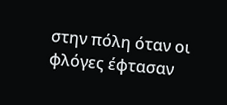στην πόλη όταν οι φλόγες έφτασαν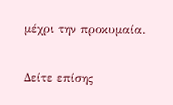μέχρι την προκυμαία.

Δείτε επίσης